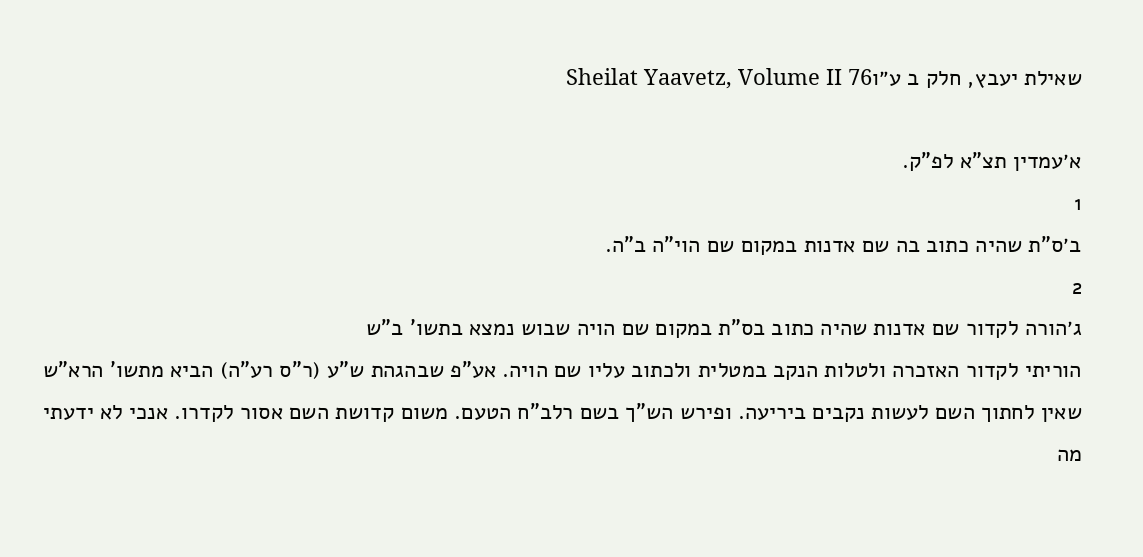שאילת יעבץ, חלק ב ע״וSheilat Yaavetz, Volume II 76

א׳עמדין תצ"א לפ"ק.
1
ב׳ס"ת שהיה כתוב בה שם אדנות במקום שם הוי"ה ב"ה.
2
ג׳הורה לקדור שם אדנות שהיה כתוב בס"ת במקום שם הויה שבוש נמצא בתשו' ב"ש
הוריתי לקדור האזכרה ולטלות הנקב במטלית ולכתוב עליו שם הויה. אע"פ שבהגהת ש"ע (ר"ס רע"ה) הביא מתשו' הרא"ש שאין לחתוך השם לעשות נקבים ביריעה. ופירש הש"ך בשם רלב"ח הטעם. משום קדושת השם אסור לקדרו. אנכי לא ידעתי מה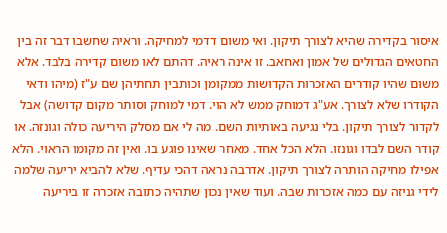איסור בקדירה שהיא לצורך תיקון. ואי משום דדמי למחיקה. וראיה שחשבו דבר זה בין החטאים הגדולים של אמון ואחאב. זו אינה ראיה. דהתם לאו משום קדירה בלבד. אלא משום שהיו קודרים האזכרות הקדושות ממקומן וכותבין תחתיהן שם ע"ז (מיהו ודאי הקודרו שלא לצורך. אע"ג דמוחק ממש לא הוי. דמי למוחק וסותר מקום קדושה) אבל לקדור לצורך תיקון. בלי נגיעה באותיות השם. מה לי אם מסלק היריעה כולה וגונזה. או קודר השם לבדו וגונזו. הלא הכל אחד. מאחר שאינו פוגע בו. ואין זה מקומו הראוי. הלא אפילו מחיקה הותרה לצורך תיקון. אדרבה נראה דהכי עדיף. שלא להביא יריעה שלמה לידי גניזה עם כמה אזכרות שבה. ועוד שאין נכון שתהיה כתובה אזכרה זו ביריעה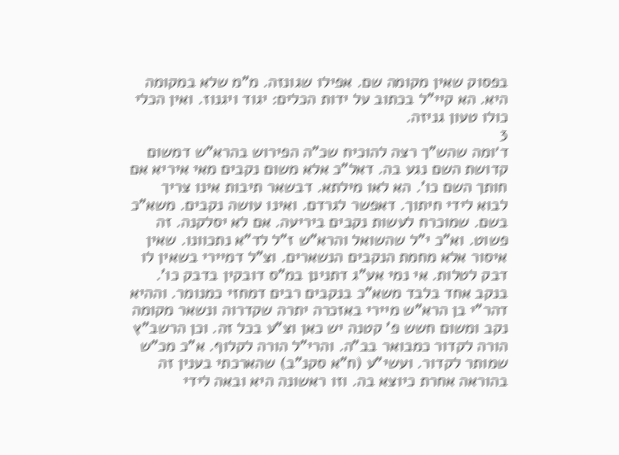בפסוק שאין מקומה שם. אפילו שגונזה. מ"מ שלא במקומה היא. הא קיי"ל בכתוב על ידות הכלים: יגוד ויגנוז. ואין הכלי כולו טעון גניזה.
3
ד׳ומה שהש"ך רצה להוכיח שכ"ה הפירוש בהרא"ש דמשום קדושת השם נגע בה. דאל"כ אלא משום נקבים מאי איריא אם חותך השם כו'. הא לאו מילתא. דבשאר תיבות אינו צריך לבוא לידי חיתוך. דאפשר לגרדם. ואינו עושה נקבים. משא"כ בשם. שמוכרח לעשות נקבים ביריעה. אם לא יסלקנה. זה פשוט. וא"כ י"ל שהשואל והרא"ש ז"ל לד"א נתכוונו. שאין איסור אלא מחמת הנקבים הנשארים. וצ"ל דמיירי בשאין לו דבק לטלות. אי נמי אע"ג דתנינן במ"ס דובקין בדבק כו'. בנקב אחד בלבד משא"כ בנקבים רבים דמחזי כמנומר. וההיא דהר"י בן הרא"ש מיירי באזכרה יתרה שקדרוה ונשאר מקומה נקב ומשום חשש פ' קטנה יש כאן וצ"ע בכל זה. וכן הרשב"ץ הורה לקדור כמבואר בב"ה. והרי"ל הורה לקלוף. א"כ מכ"ש שמותר לקדור. ועשי"ע (ח"א סקנ"ב) שהארכתי בענין זה בהוראה אחרת כיוצא בה. וזו ראשונה היא ובאה לידי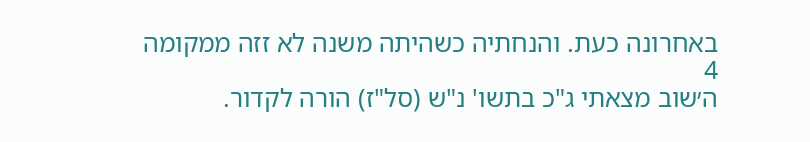באחרונה כעת. והנחתיה כשהיתה משנה לא זזה ממקומה
4
ה׳שוב מצאתי ג"כ בתשו' נ"ש (סל"ז) הורה לקדור.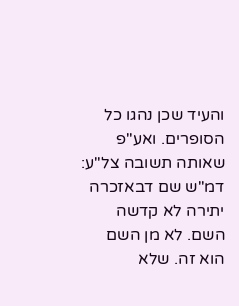והעיד שכן נהגו כל הסופרים. ואע"פ שאותה תשובה צל"ע: דמ"ש שם דבאזכרה יתירה לא קדשה השם. לא מן השם הוא זה. שלא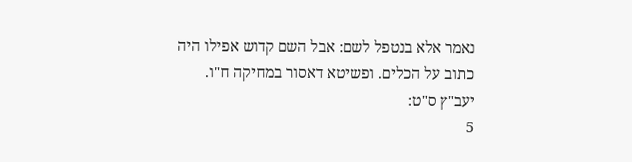נאמר אלא בנטפל לשם: אבל השם קדוש אפילו היה כתוב על הכלים. ופשיטא דאסור במחיקה ח"ו. יעב"ץ ס"ט:
5